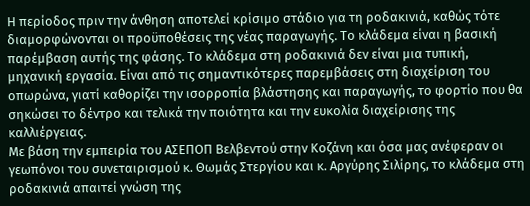Η περίοδος πριν την άνθηση αποτελεί κρίσιμο στάδιο για τη ροδακινιά, καθώς τότε διαμορφώνονται οι προϋποθέσεις της νέας παραγωγής. Το κλάδεμα είναι η βασική παρέμβαση αυτής της φάσης. Το κλάδεμα στη ροδακινιά δεν είναι μια τυπική, μηχανική εργασία. Είναι από τις σημαντικότερες παρεμβάσεις στη διαχείριση του οπωρώνα, γιατί καθορίζει την ισορροπία βλάστησης και παραγωγής, το φορτίο που θα σηκώσει το δέντρο και τελικά την ποιότητα και την ευκολία διαχείρισης της καλλιέργειας.
Με βάση την εμπειρία του ΑΣΕΠΟΠ Βελβεντού στην Κοζάνη και όσα μας ανέφεραν οι γεωπόνοι του συνεταιρισμού κ. Θωμάς Στεργίου και κ. Αργύρης Σιλίρης, το κλάδεμα στη ροδακινιά απαιτεί γνώση της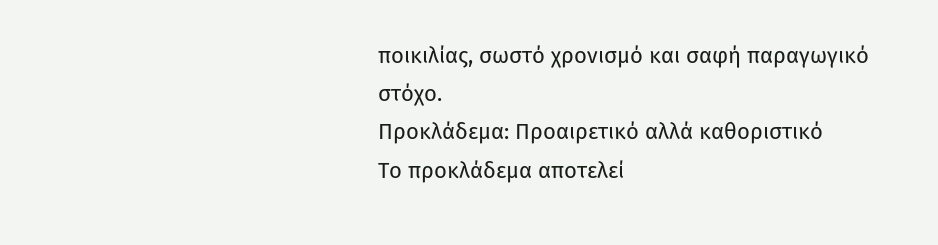ποικιλίας, σωστό χρονισμό και σαφή παραγωγικό στόχο.
Προκλάδεμα: Προαιρετικό αλλά καθοριστικό
Το προκλάδεμα αποτελεί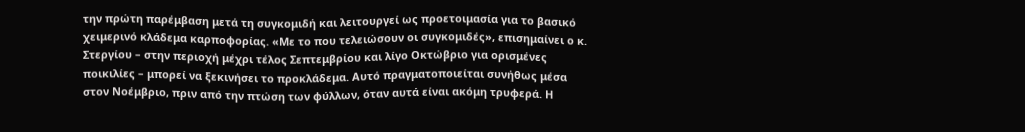την πρώτη παρέμβαση μετά τη συγκομιδή και λειτουργεί ως προετοιμασία για το βασικό χειμερινό κλάδεμα καρποφορίας. «Με το που τελειώσουν οι συγκομιδές», επισημαίνει ο κ. Στεργίου – στην περιοχή μέχρι τέλος Σεπτεμβρίου και λίγο Οκτώβριο για ορισμένες ποικιλίες – μπορεί να ξεκινήσει το προκλάδεμα. Αυτό πραγματοποιείται συνήθως μέσα στον Νοέμβριο, πριν από την πτώση των φύλλων, όταν αυτά είναι ακόμη τρυφερά. Η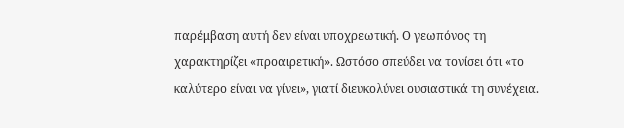παρέμβαση αυτή δεν είναι υποχρεωτική. Ο γεωπόνος τη χαρακτηρίζει «προαιρετική». Ωστόσο σπεύδει να τονίσει ότι «το καλύτερο είναι να γίνει», γιατί διευκολύνει ουσιαστικά τη συνέχεια.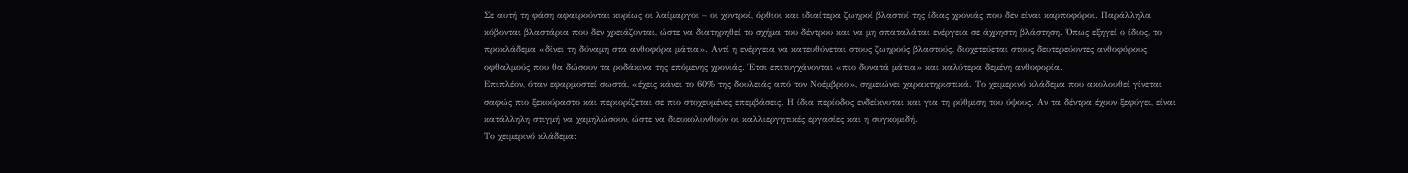Σε αυτή τη φάση αφαιρούνται κυρίως οι λαίμαργοι – οι χοντροί, όρθιοι και ιδιαίτερα ζωηροί βλαστοί της ίδιας χρονιάς που δεν είναι καρποφόροι. Παράλληλα κόβονται βλαστάρια που δεν χρειάζονται, ώστε να διατηρηθεί το σχήμα του δέντρου και να μη σπαταλάται ενέργεια σε άχρηστη βλάστηση. Όπως εξηγεί ο ίδιος, το προκλάδεμα «δίνει τη δύναμη στα ανθοφόρα μάτια». Αντί η ενέργεια να κατευθύνεται στους ζωηρούς βλαστούς, διοχετεύεται στους δευτερεύοντες ανθοφόρους οφθαλμούς που θα δώσουν τα ροδάκινα της επόμενης χρονιάς. Έτσι επιτυγχάνονται «πιο δυνατά μάτια» και καλύτερα δεμένη ανθοφορία.
Επιπλέον, όταν εφαρμοστεί σωστά, «έχεις κάνει το 60% της δουλειάς από τον Νοέμβριο», σημειώνει χαρακτηριστικά. Το χειμερινό κλάδεμα που ακολουθεί γίνεται σαφώς πιο ξεκούραστο και περιορίζεται σε πιο στοχευμένες επεμβάσεις. Η ίδια περίοδος ενδείκνυται και για τη ρύθμιση του ύψους. Αν τα δέντρα έχουν ξεφύγει, είναι κατάλληλη στιγμή να χαμηλώσουν, ώστε να διευκολυνθούν οι καλλιεργητικές εργασίες και η συγκομιδή.
Το χειμερινό κλάδεμα: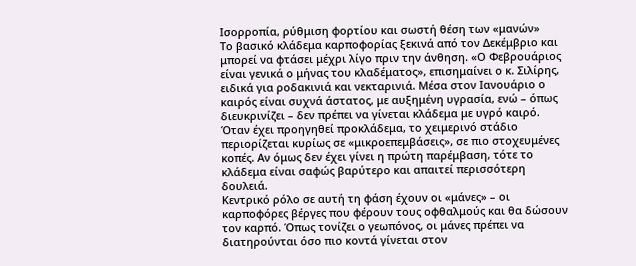Ισορροπία, ρύθμιση φορτίου και σωστή θέση των «μανών»
Το βασικό κλάδεμα καρποφορίας ξεκινά από τον Δεκέμβριο και μπορεί να φτάσει μέχρι λίγο πριν την άνθηση. «Ο Φεβρουάριος είναι γενικά ο μήνας του κλαδέματος», επισημαίνει ο κ. Σιλίρης, ειδικά για ροδακινιά και νεκταρινιά. Μέσα στον Ιανουάριο ο καιρός είναι συχνά άστατος, με αυξημένη υγρασία, ενώ – όπως διευκρινίζει – δεν πρέπει να γίνεται κλάδεμα με υγρό καιρό. Όταν έχει προηγηθεί προκλάδεμα, το χειμερινό στάδιο περιορίζεται κυρίως σε «μικροεπεμβάσεις», σε πιο στοχευμένες κοπές. Αν όμως δεν έχει γίνει η πρώτη παρέμβαση, τότε το κλάδεμα είναι σαφώς βαρύτερο και απαιτεί περισσότερη δουλειά.
Κεντρικό ρόλο σε αυτή τη φάση έχουν οι «μάνες» – οι καρποφόρες βέργες που φέρουν τους οφθαλμούς και θα δώσουν τον καρπό. Όπως τονίζει ο γεωπόνος, οι μάνες πρέπει να διατηρούνται όσο πιο κοντά γίνεται στον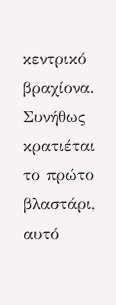κεντρικό βραχίονα. Συνήθως κρατιέται το πρώτο βλαστάρι, αυτό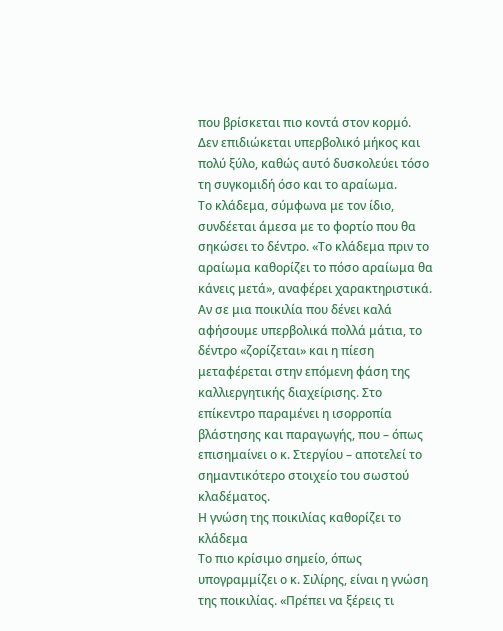που βρίσκεται πιο κοντά στον κορμό. Δεν επιδιώκεται υπερβολικό μήκος και πολύ ξύλο, καθώς αυτό δυσκολεύει τόσο τη συγκομιδή όσο και το αραίωμα.
Το κλάδεμα, σύμφωνα με τον ίδιο, συνδέεται άμεσα με το φορτίο που θα σηκώσει το δέντρο. «Το κλάδεμα πριν το αραίωμα καθορίζει το πόσο αραίωμα θα κάνεις μετά», αναφέρει χαρακτηριστικά. Αν σε μια ποικιλία που δένει καλά αφήσουμε υπερβολικά πολλά μάτια, το δέντρο «ζορίζεται» και η πίεση μεταφέρεται στην επόμενη φάση της καλλιεργητικής διαχείρισης. Στο επίκεντρο παραμένει η ισορροπία βλάστησης και παραγωγής, που – όπως επισημαίνει ο κ. Στεργίου – αποτελεί το σημαντικότερο στοιχείο του σωστού κλαδέματος.
Η γνώση της ποικιλίας καθορίζει το κλάδεμα
Το πιο κρίσιμο σημείο, όπως υπογραμμίζει ο κ. Σιλίρης, είναι η γνώση της ποικιλίας. «Πρέπει να ξέρεις τι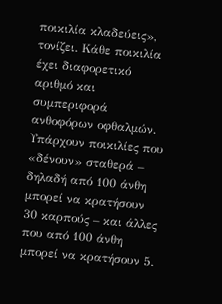ποικιλία κλαδεύεις», τονίζει. Κάθε ποικιλία έχει διαφορετικό αριθμό και συμπεριφορά ανθοφόρων οφθαλμών. Υπάρχουν ποικιλίες που «δένουν» σταθερά – δηλαδή από 100 άνθη μπορεί να κρατήσουν 30 καρπούς – και άλλες που από 100 άνθη μπορεί να κρατήσουν 5.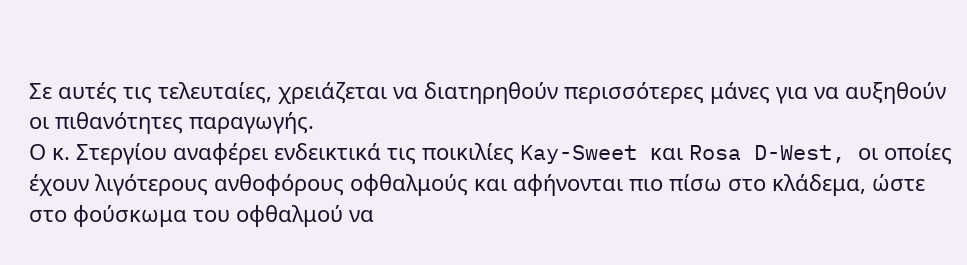Σε αυτές τις τελευταίες, χρειάζεται να διατηρηθούν περισσότερες μάνες για να αυξηθούν οι πιθανότητες παραγωγής.
Ο κ. Στεργίου αναφέρει ενδεικτικά τις ποικιλίες Kay-Sweet και Rosa D-West, οι οποίες έχουν λιγότερους ανθοφόρους οφθαλμούς και αφήνονται πιο πίσω στο κλάδεμα, ώστε στο φούσκωμα του οφθαλμού να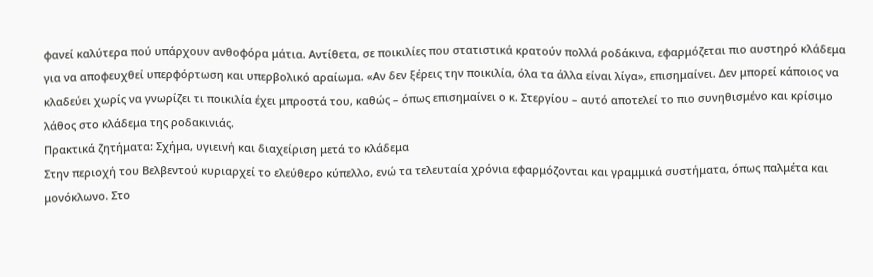φανεί καλύτερα πού υπάρχουν ανθοφόρα μάτια. Αντίθετα, σε ποικιλίες που στατιστικά κρατούν πολλά ροδάκινα, εφαρμόζεται πιο αυστηρό κλάδεμα για να αποφευχθεί υπερφόρτωση και υπερβολικό αραίωμα. «Αν δεν ξέρεις την ποικιλία, όλα τα άλλα είναι λίγα», επισημαίνει. Δεν μπορεί κάποιος να κλαδεύει χωρίς να γνωρίζει τι ποικιλία έχει μπροστά του, καθώς – όπως επισημαίνει ο κ. Στεργίου – αυτό αποτελεί το πιο συνηθισμένο και κρίσιμο λάθος στο κλάδεμα της ροδακινιάς.
Πρακτικά ζητήματα: Σχήμα, υγιεινή και διαχείριση μετά το κλάδεμα
Στην περιοχή του Βελβεντού κυριαρχεί το ελεύθερο κύπελλο, ενώ τα τελευταία χρόνια εφαρμόζονται και γραμμικά συστήματα, όπως παλμέτα και μονόκλωνο. Στο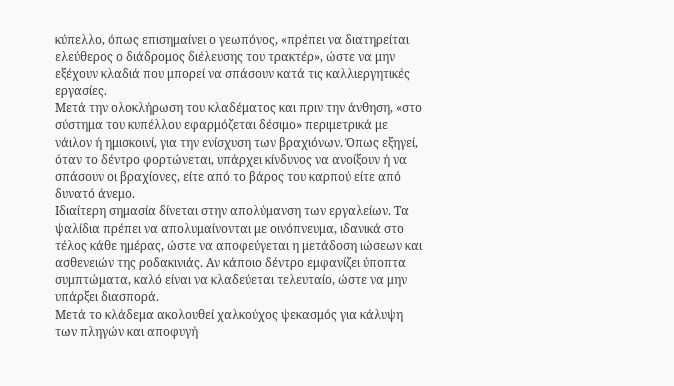κύπελλο, όπως επισημαίνει ο γεωπόνος, «πρέπει να διατηρείται ελεύθερος ο διάδρομος διέλευσης του τρακτέρ», ώστε να μην εξέχουν κλαδιά που μπορεί να σπάσουν κατά τις καλλιεργητικές εργασίες.
Μετά την ολοκλήρωση του κλαδέματος και πριν την άνθηση, «στο σύστημα του κυπέλλου εφαρμόζεται δέσιμο» περιμετρικά με νάιλον ή ημισκοινί, για την ενίσχυση των βραχιόνων. Όπως εξηγεί, όταν το δέντρο φορτώνεται, υπάρχει κίνδυνος να ανοίξουν ή να σπάσουν οι βραχίονες, είτε από το βάρος του καρπού είτε από δυνατό άνεμο.
Ιδιαίτερη σημασία δίνεται στην απολύμανση των εργαλείων. Τα ψαλίδια πρέπει να απολυμαίνονται με οινόπνευμα, ιδανικά στο τέλος κάθε ημέρας, ώστε να αποφεύγεται η μετάδοση ιώσεων και ασθενειών της ροδακινιάς. Αν κάποιο δέντρο εμφανίζει ύποπτα συμπτώματα, καλό είναι να κλαδεύεται τελευταίο, ώστε να μην υπάρξει διασπορά.
Μετά το κλάδεμα ακολουθεί χαλκούχος ψεκασμός για κάλυψη των πληγών και αποφυγή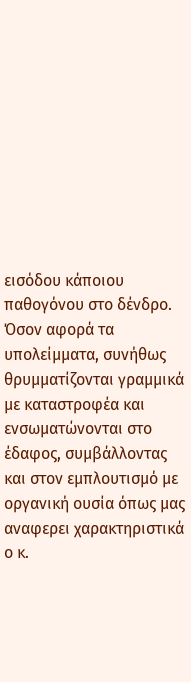εισόδου κάποιου παθογόνου στο δένδρο. Όσον αφορά τα υπολείμματα, συνήθως θρυμματίζονται γραμμικά με καταστροφέα και ενσωματώνονται στο έδαφος, συμβάλλοντας και στον εμπλουτισμό με οργανική ουσία όπως μας αναφερει χαρακτηριστικά ο κ.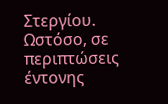Στεργίου. Ωστόσο, σε περιπτώσεις έντονης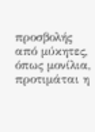προσβολής από μύκητες, όπως μονίλια, προτιμάται η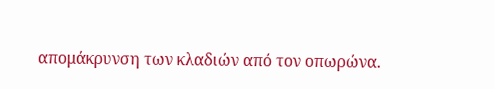απομάκρυνση των κλαδιών από τον οπωρώνα.